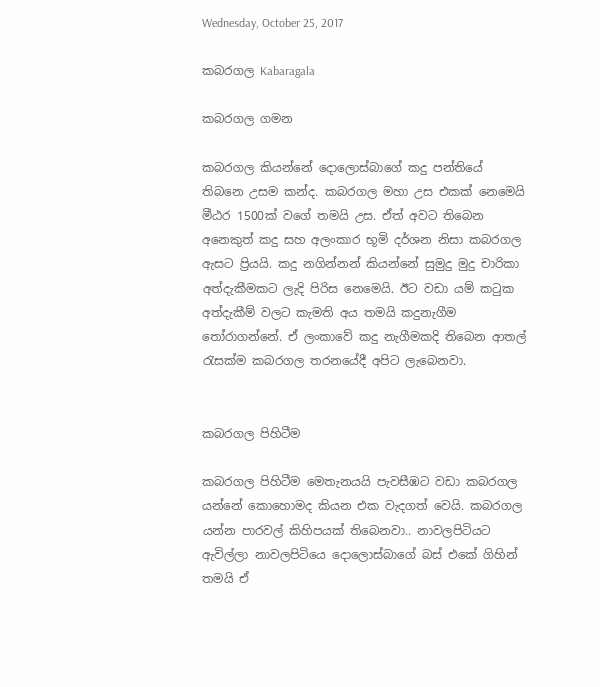Wednesday, October 25, 2017

කබරගල Kabaragala

කබරගල ගමන

කබරගල කියන්නේ දොලොස්බාගේ කදු පන්තියේ තිබනෙ උසම කන්ද. කබරගල මහා උස එකක් නෙමෙයි මීඨර 1500ක් වගේ තමයි උස. ඒත් අවට තිබෙන අනෙකුත් කදු සහ අලංකාර භූමි දර්ශන නිසා කබරගල ඇසට ප්‍රියයි. කදු නගින්නන් කියන්නේ සුමුදු මුදු චාරිකා අත්දැකීමකට ලැදි පිරිස නෙමෙයි. ඊට වඩා යම් කටුක අත්දැකීම් වලට කැමති අය තමයි කදුනැගීම තෝරාගන්නේ. ඒ ලංකාවේ කදු නැගීමකදි තිබෙන ආතල් රැසක්ම කබරගල තරනයේදී අපිට ලැබෙනවා.


කබරගල පිහිටීම

කබරගල පිහිටීම මෙතැනයයි පැවසීඹට වඩා කබරගල යන්නේ කොහොමද කියන එක වැදගත් වෙයි. කබරගල යන්න පාරවල් කිහිපයක් තිබෙනවා.. නාවලපිටියට ඇවිල්ලා නාවලපිටියෙ දොලොස්බාගේ බස් එකේ ගිහින් තමයි ඒ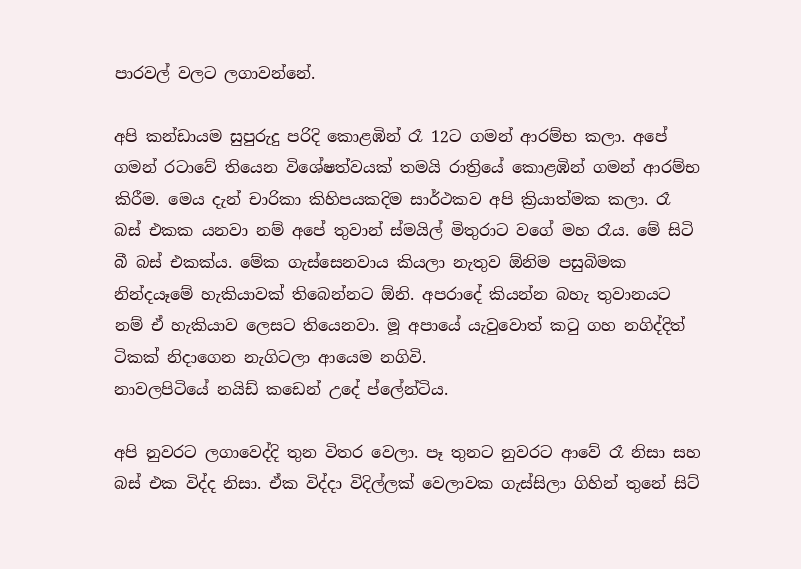පාරවල් වලට ලගාවන්නේ.

අපි කන්ඩායම සුපුරුදු පරිදි කොළඹින් රෑ 12ට ගමන් ආරම්භ කලා. අපේ ගමන් රටාවේ තියෙන විශේෂත්වයක් තමයි රාත්‍රියේ කොළඹින් ගමන් ආරම්භ කිරීම. මෙය දැන් චාරිකා කිහිපයකදිම සාර්ථකව අපි ක්‍රියාත්මක කලා. රෑ බස් එකක යනවා නම් අපේ තුවාන් ස්මයිල් මිතුරාට වගේ මහ රෑය. මේ සිටි බී බස් එකක්ය. මේක ගැස්සෙනවාය කියලා නැතුව ඕනිම පසුබිමක නින්දයෑමේ හැකියාවක් තිබෙන්නට ඕනි. අපරාදේ කියන්න බහැ තුවානයට නම් ඒ හැකියාව ලෙසට තියෙනවා. මූ අපායේ යැවුවොත් කටු ගහ නගිද්දිත් ටිකක් නිදාගෙන නැගිටලා ආයෙම නගිවි.
නාවලපිටියේ නයිඩ් කඩෙන් උදේ ප්ලේන්ටිය.

අපි නුවරට ලගාවෙද්දි තුන විතර වෙලා. පෑ තුනට නුවරට ආවේ රෑ නිසා සහ බස් එක විද්ද නිසා. ඒක විද්දා විදිල්ලක් වෙලාවක ගැස්සිලා ගිහින් තුනේ සිට්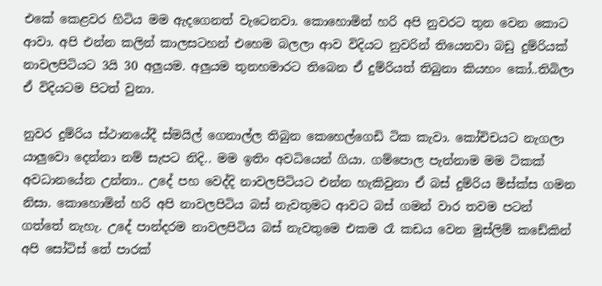එකේ කෙළවර හිටිය මම ඇදගෙනත් වැටෙනවා. කොහොමින් හරි අපි නුවරට තුන වෙන කොට ආවා. අපි එන්න කලින් කාලසටහන් එහෙම බලලා ආව විදියට නුවරින් තියෙනවා බඩු දුම්රියක් නාවලපිටියට 3යි 30 අලුයම. අලුයම තුනහමාරට තිබෙන ඒ දුම්රියත් තිබුනා කියහං කෝ..තිබිලා ඒ විදියටම පිටත් වුනා.

නුවර දුම්රිය ස්ථානයේදී ස්මයිල් ගෙනාල්ල තිබුන කෙහෙල්ගෙඩි ටික කැවා. කෝචිචයට නැගලා යාලුවො දෙන්නා නම් සැපට නිදි.. මම ඉතිං අවධියෙන් ගියා. ගම්පොල පැන්නාම මම ටිකක් අවධානයේන උන්නා.. උදේ පහ වෙද්දි නාවලපිටියට එන්න හැකිවුනා ඒ බස් දුම්රිය මිස්ක්ස ගමන නිසා. කොහොමින් හරි අපි නාවලපිටිය බස් නැවතුමට ආවට බස් ගමන් වාර තවම පටන් ගත්තේ නැහැ. උදේ පාන්දරම නාවලපිටිය බස් නැවතුමෙ එකම රෑ කඩය වෙන මුස්ලිම් කඩේකින් අපි සෝටිස් තේ පාරක්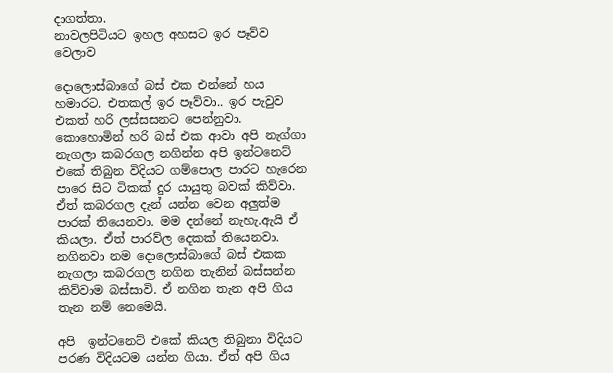දාගත්තා.
නාවලපිටියට ඉහල අහසට ඉර පෑව්ව වෙලාව

දොලොස්බාගේ බස් එක එන්නේ හය හමාරට. එතකල් ඉර පෑව්වා.. ඉර පැවුව එකත් හරි ලස්සසනට පෙන්නුවා. කොහොමින් හරි බස් එක ආවා අපි නැග්ගා නැගලා කබරගල නගින්න අපි ඉන්ටනෙට් එකේ තිබුන විදියට ගම්පොල පාරට හැරෙන පාරෙ සිට ටිකක් දුර යායුතු බවක් කිව්වා. ඒත් කබරගල දැන් යන්න වෙන අලුත්ම පාරක් තියෙනවා. මම දන්නේ නැහැ.ඇයි ඒ කියලා. ඒත් පාරව්ල දෙකක් තියෙනවා. නගිනවා නම දොලොස්බාගේ බස් එකක නැගලා කබරගල නගින තැනින් බස්සන්න කිව්වාම බස්සාවි. ඒ නගින තැන අපි ගිය තැන නම් නෙමෙයි.

අපි  ඉන්ටනෙට් එකේ කියල තිබුනා විදියට පරණ විදියටම යන්න ගියා. ඒත් අපි ගිය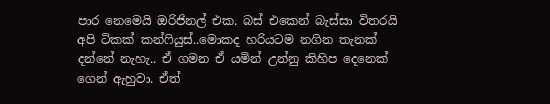පාර නෙමෙයි ඔරිජිනල් එක. බස් එකෙන් බැස්සා විතරයි අපි ටිකක් කන්ෆියුස්..මොකද හරියටම නගින තැනක් දන්නේ නැහැ.. ඒ ගමන ඒ යමින් උන්නු කිහිප දෙනෙක් ගෙන් ඇහුවා. ඒත්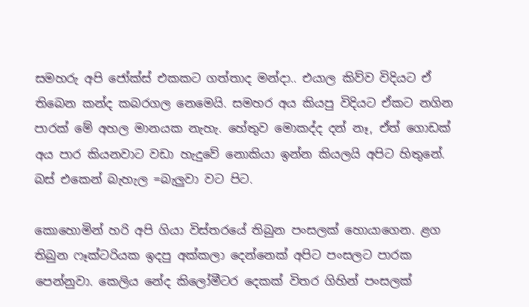සමහරු අපි ජෝක්ස් එකකට ගත්තාද මන්දා.. එයාල කිව්ව විදියට ඒ තිබෙන කන්ද කබරගල නෙමෙයි. සමහර අය කියපු විදියට ඒකට නගින පාරක් මේ අහල මානයක නැහැ. හේතුව මොකද්ද දන් නෑ, ඒත් ගොඩක් අය පාර කියනවාට වඩා හැදුවේ නොකියා ඉන්න කියලයි අපිට හිතුනේ.
බස් එකෙන් බැහැල =බැලුවා වට පිට.

කොහොමින් හරි අපි ගියා විස්තරයේ තිබුන පංසලක් හොයාගෙන. ළග තිබුන ෆෑක්ටරියක ඉදපු අක්කලා දෙන්නෙක් අපිට පංසලට පාරක පෙන්නුවා. කෙලිය නේද කිලෝමීටර දෙකක් විතර ගිහින් පංසලක්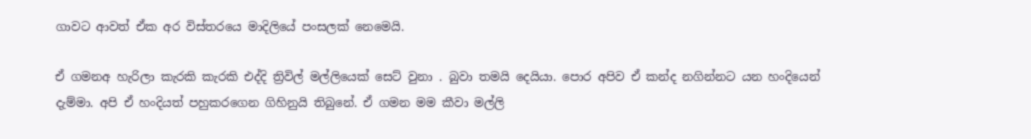ගාවට ආවත් ඒක අර විස්තරයෙ මාදිලියේ පංසලක් නෙමෙයි.

ඒ ගමනඅ හැරිලා කැරකි කැරකි එද්දි ත්‍රිවිල් මල්ලියෙක් සෙට් වුනා . බුවා තමයි දෙයියා. පොර අපිව ඒ කන්ද නගින්නට යන හංදියෙන් දැම්මා. අපි ඒ හංදියත් පහුකරගෙන ගිහිනුයි තිබුනේ. ඒ ගමන මම කීවා මල්ලි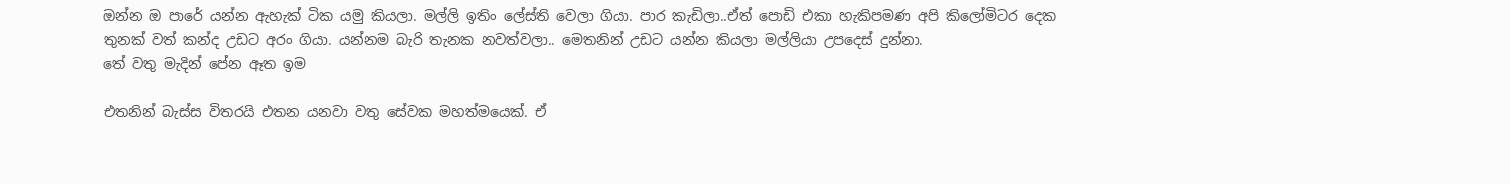ඔන්න ඔ පාරේ යන්න ඇහැක් ටික යමු කියලා. මල්ලි ඉතිං ලේස්ති වෙලා ගියා. පාර කැඩිලා..ඒත් පොඩි එකා හැකිපමණ අපි කිලෝමිටර දෙක තුනක් වත් කන්ද උඩට අරං ගියා. යන්නම බැරි තැනක නවත්වලා.. මෙතනින් උඩට යන්න කියලා මල්ලියා උපදෙස් දුන්නා.
තේ වතු මැදින් පේන ඈත ඉම

එතනින් බැස්ස විතරයි එතන යනවා වතු සේවක මහත්මයෙක්. ඒ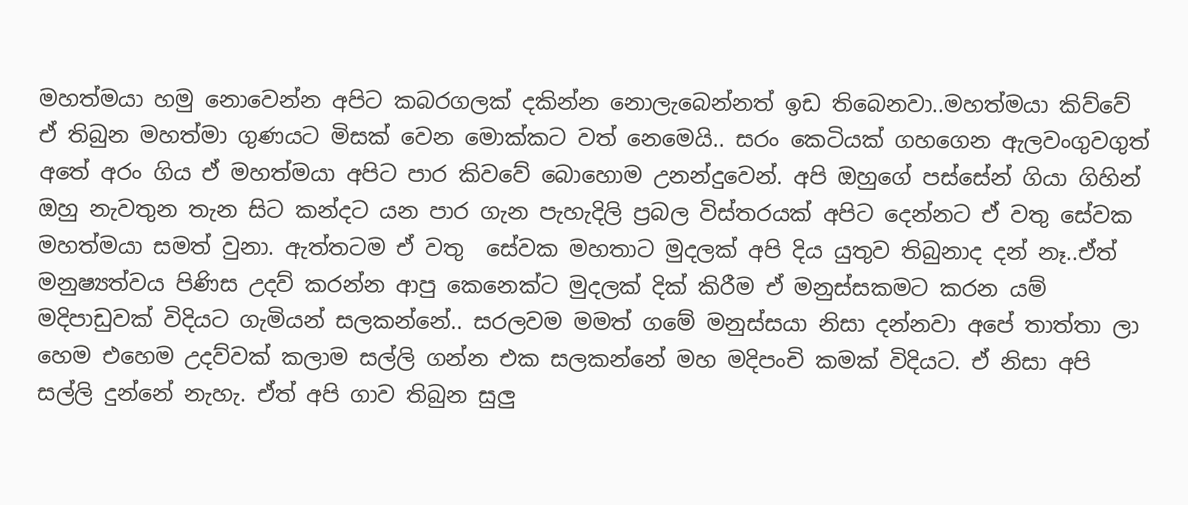මහත්මයා හමු නොවෙන්න අපිට කබරගලක් දකින්න නොලැබෙන්නත් ඉඩ තිබෙනවා..මහත්මයා කිව්වේ ඒ තිබුන මහත්මා ගුණයට මිසක් වෙන මොක්කට වත් නෙමෙයි.. සරං කෙටියක් ගහගෙන ඇලවංගුවගුත් අතේ අරං ගිය ඒ මහත්මයා අපිට පාර කිවවේ බොහොම උනන්දුවෙන්. අපි ඔහුගේ පස්සේන් ගියා ගිහින් ඔහු නැවතුන තැන සිට කන්දට යන පාර ගැන පැහැදිලි ප්‍රබල විස්තරයක් අපිට දෙන්නට ඒ වතු සේවක මහත්මයා සමත් වුනා. ඇත්තටම ඒ වතු  සේවක මහතාට මුදලක් අපි දිය යුතුව තිබුනාද දන් නෑ..ඒත් මනුෂ්‍යත්වය පිණිස උදව් කරන්න ආපු කෙනෙක්ට මුදලක් දික් කිරීම ඒ මනුස්සකමට කරන යම් මදිපාඩුවක් විදියට ගැමියන් සලකන්නේ.. සරලවම මමත් ගමේ මනුස්සයා නිසා දන්නවා අපේ තාත්තා ලා හෙම එහෙම උදව්වක් කලාම සල්ලි ගන්න එක සලකන්නේ මහ මදිපංචි කමක් විදියට. ඒ නිසා අපි සල්ලි දුන්නේ නැහැ. ඒත් අපි ගාව තිබුන සුලු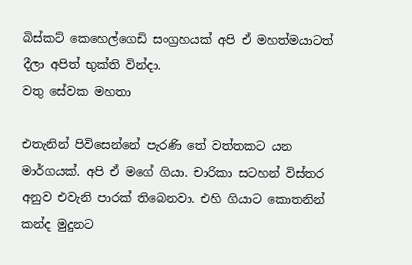බිස්කට් කෙහෙල්ගෙඩි සංග්‍රහයක් අපි ඒ මහත්මයාටත් දීලා අපිත් භුක්ති වින්දා.
වතු සේවක මහතා

එතැනින් පිවිසෙන්නේ පැරණි තේ වත්තකට යන මාර්ගයක්. අපි ඒ මගේ ගියා. චාරිකා සටහන් විස්තර අනුව එවැනි පාරක් තිබෙනවා. එහි ගියාට කොතනින් කන්ද මුදුනට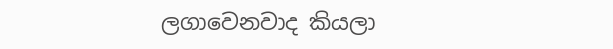ලගාවෙනවාද කියලා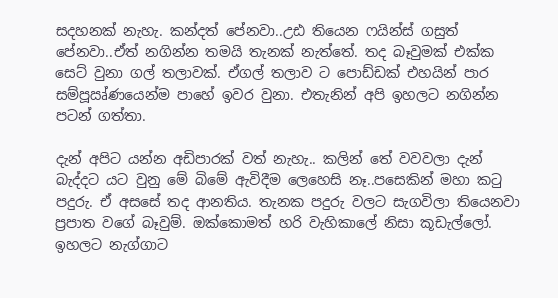සදහනක් නැහැ. කන්දත් පේනවා..උඪ තියෙන ෆයින්ස් ගසුත් පේනවා..ඒත් නගින්න තමයි තැනක් නැත්තේ. තද බෑවුමක් එක්ක සෙට් වුනා ගල් තලාවක්. ඒගල් තලාව ට පොඩ්ඩක් එහයින් පාර සම්පූඍ්ණයෙන්ම පාහේ ඉවර වුනා. එතැනින් අපි ඉහලට නගින්න පටන් ගත්තා.

දැන් අපිට යන්න අඩිපාරක් වත් නැහැ.. කලින් තේ වවවලා දැන් බැද්දට යට වුනු මේ බිමේ ඇවිදීම ලෙහෙසි නෑ..පසෙකින් මහා කටු පදුරු. ඒ අසසේ තද ආනතිය. තැනක පදුරු වලට සැගවිලා තියෙනවා ප්‍රපාත වගේ බෑවුම්. ඔක්කොමත් හරි වැහිකාලේ නිසා කූඩැල්ලෝ. ඉහලට නැග්ගාට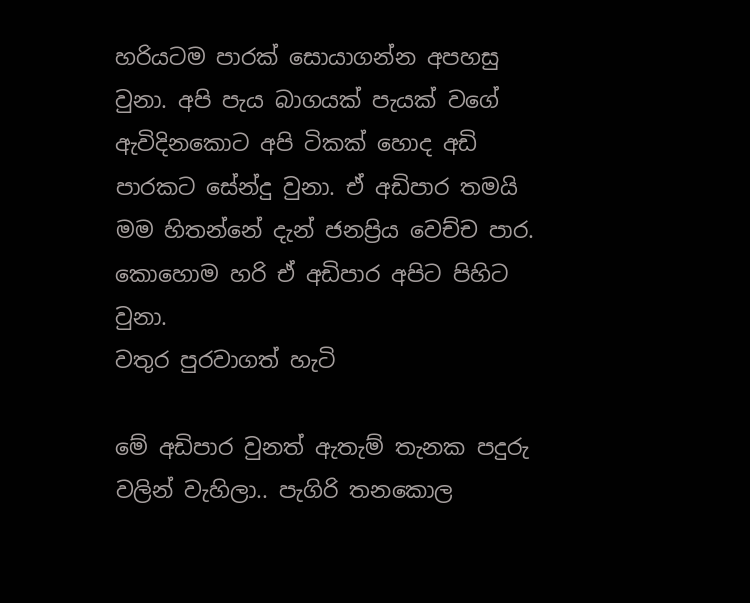හරියටම පාරක් සොයාගන්න අපහසු වුනා. අපි පැය බාගයක් පැයක් වගේ ඇවිදිනකොට අපි ටිකක් හොද අඩි පාරකට සේන්දු වුනා. ඒ අඩිපාර තමයි මම හිතන්නේ දැන් ජනප්‍රිය වෙච්ච පාර. කොහොම හරි ඒ අඩිපාර අපිට පිහිට වුනා.
වතුර පුරවාගත් හැටි

මේ අඩිපාර වුනත් ඇතැම් තැනක පදුරු වලින් වැහිලා.. පැගිරි තනකොල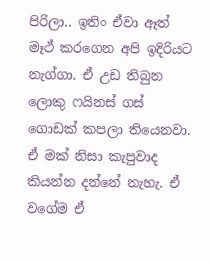පිරිලා.. ඉතිං ඒවා ඈත් මෑථ් කරගෙන අපි ඉදිරියට නැග්ගා. ඒ උඩ තිබුන ලොකු ෆයිනස් ගස් ගොඩක් කපලා තියෙනවා. ඒ මක් නිසා කැපුවාද කියන්න දන්නේ නැහැ. ඒ වගේම ඒ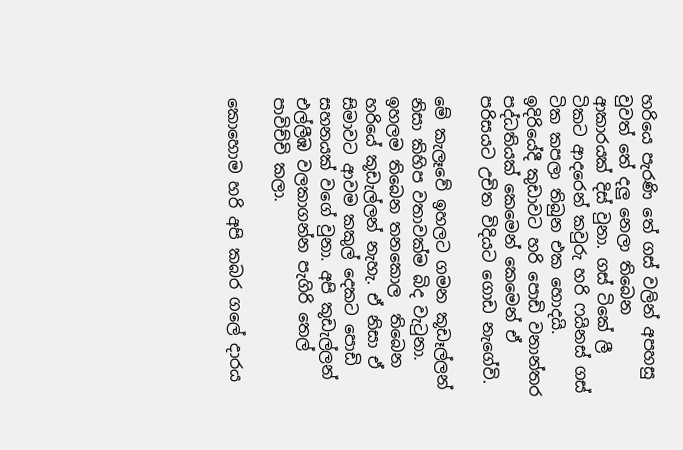හරියෙ පැරණි තේ ගස් වලින් අපහසු වුවත් තේ දලු නෙලා තිබෙන ආකාරයක් දිස් වුනා. ගස් ටිකේ ලී ටිකට ආදරෙන් කවුරු හරි ෆයිනස් ගස් ටික කපලා තිබුන එක හොදයි. ඉදිරියේදී කුඩාවට හරි පොඩි වනාන්තර පද්ධතියක් කෙමෙන් කෙමෙන් ඒ පරිසයට උචිත විදියට ගොඩ නැගේවි.

මේ කැලෑවේ ඉහලට ගමන කූඩෑල්ලන් නිසා කිහිප වතාවක්ම බිද වැටුනා. ඉහලම තිබෙන තනකොල  තිබෙන හරියේ කූඩැල්ලන් නැහැ. ඒ නිසා ඒ සිමාවට ආවම කකුල් දෙකට පොඩි සහනයක් වගේ වුනා. අපි කූඩැල්ලන් එල්ලීඹ වලකාගන්න පැගිරි තෙල් පාවිච්චි කලා.

කොහොම හරි අපි කබර ගලේ දාරය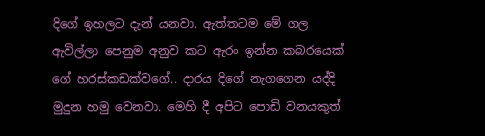දිගේ ඉහලට දැන් යනවා. ඇත්තටම මේ ගල ඇවිල්ලා පෙනුම අනුව කට ඇරං ඉන්න කබරයෙක් ගේ හරස්කඩක්වගේ.. දාරය දිගේ නැගගෙන යද්දි මුදුන හමු වෙනවා. මෙහි දී අපිට පොඩි වනයකුත්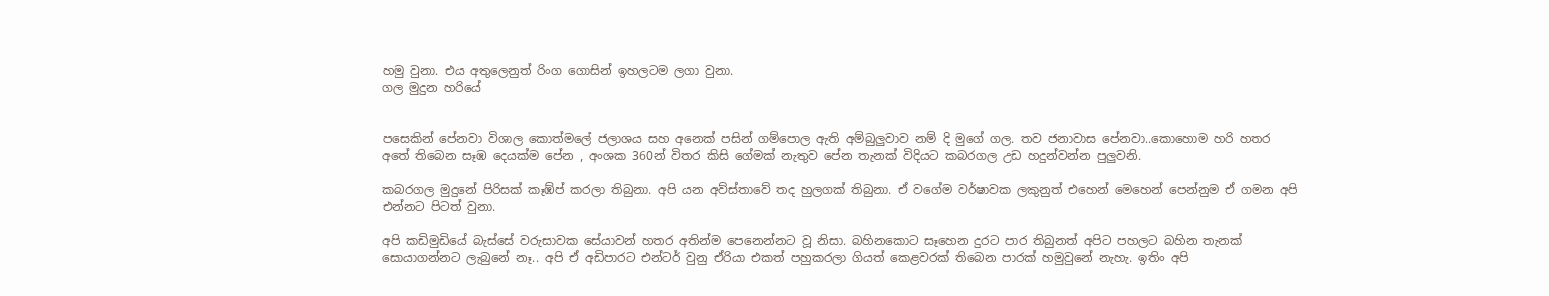හමු වුනා. එය අතුලෙනුත් රිංග ගොසින් ඉහලටම ලගා වුනා.
ගල මුදුන හරියේ


පසෙකින් පේනවා විශාල කොත්මලේ ජලාශය සහ අනෙක් පසින් ගම්පොල ඇති අම්බුලුවාව නම් දි මුගේ ගල. තව ජනාවාස පේනවා..කොහොම හරි හතර අතේ තිබෙන සෑඹ දෙයක්ම පේන , අංශක 360න් විතර කිසි ගේමක් නැතුව පේන තැනක් විදියට කබරගල උඩ හදුන්වන්න පුලුවනි.

කබරගල මුදුනේ පිරිසක් කෑඹ්ප් කරලා තිබුනා. අපි යන අව්ස්තාවේ තද හුලගක් තිබුනා. ඒ වගේම වර්ෂාවක ලකුනුත් එහෙන් මෙහෙන් පෙන්නුම ඒ ගමන අපි එන්නට පිටත් වුනා.

අපි කඩිමුඩියේ බැස්සේ වරුසාවක සේයාවන් හතර අතින්ම පෙනෙන්නට වූ නිසා. බහිනකොට සෑහෙන දුරට පාර තිබුනත් අපිට පහලට බහින තැනක් සොයාගන්නට ලැබුනේ නෑ.. අපි ඒ අඩිපාරට එන්ටර් වුනු ඒරියා එකත් පහුකරලා ගියත් කෙළවරක් තිබෙන පාරක් හමුවුනේ නැහැ. ඉතිං අපි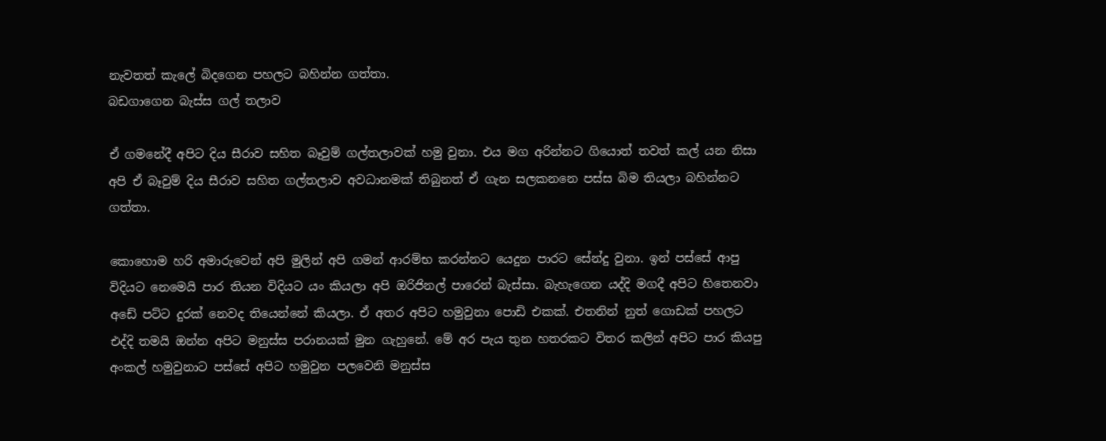නැවතත් කැලේ බිදගෙන පහලට බහින්න ගත්තා.
බඩගාගෙන බැස්ස ගල් තලාව

ඒ ගමනේදී අපිට දිය සීරාව සහිත බෑවුම් ගල්තලාවක් හමු වුනා. එය මග අරින්නට ගියොත් තවත් කල් යන නිසා අපි ඒ බෑවුම් දිය සීරාව සහිත ගල්තලාව අවධානමක් තිබුනත් ඒ ගැන සලකනනෙ පස්ස බිම තියලා බහින්නට ගත්තා.

කොහොම හරි අමාරුවෙන් අපි මුලින් අපි ගමන් ආරම්භ කරන්නට යෙදුන පාරට සේන්දු වුනා. ඉන් පස්සේ ආපු විදියට නෙමෙයි පාර තියන විදියට යං කියලා අපි ඔරිජිනල් පාරෙන් බැස්සා. බැහැගෙන යද්දි මගදී අපිට හිතෙනවා අඩේ පට්ට දුරක් නෙවද තියෙන්නේ කියලා. ඒ අතර අපිට හමුවුනා පොඩි එකක්. එතනින් නුත් ගොඩක් පහලට එද්දි තමයි ඔන්න අපිට මනුස්ස පරානයක් මුන ගැහුනේ. මේ අර පැය තුන හතරකට විතර කලින් අපිට පාර කියපු අංකල් හමුවුනාට පස්සේ අපිට හමුවුන පලවෙනි මනුස්ස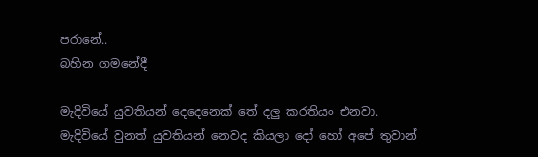පරානේ..
බහින ගමනේදී

මැදිවියේ යුවතියන් දෙදෙනෙක් තේ දලු කරතියං එනවා. මැදිවියේ වුනත් යුවතියන් නෙවද කියලා දෝ හෝ අපේ තුවාන්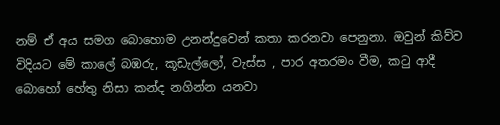නම් ඒ අය සමග බොහොම උනන්දුවෙන් කතා කරනවා පෙනුනා. ඔවුන් කිව්ව විදියට මේ කාලේ බඹරු, කූඩැල්ලෝ, වැස්ස , පාර අතරමං වීම, කටු ආදී බොහෝ හේතු නිසා කන්ද නගින්න යනවා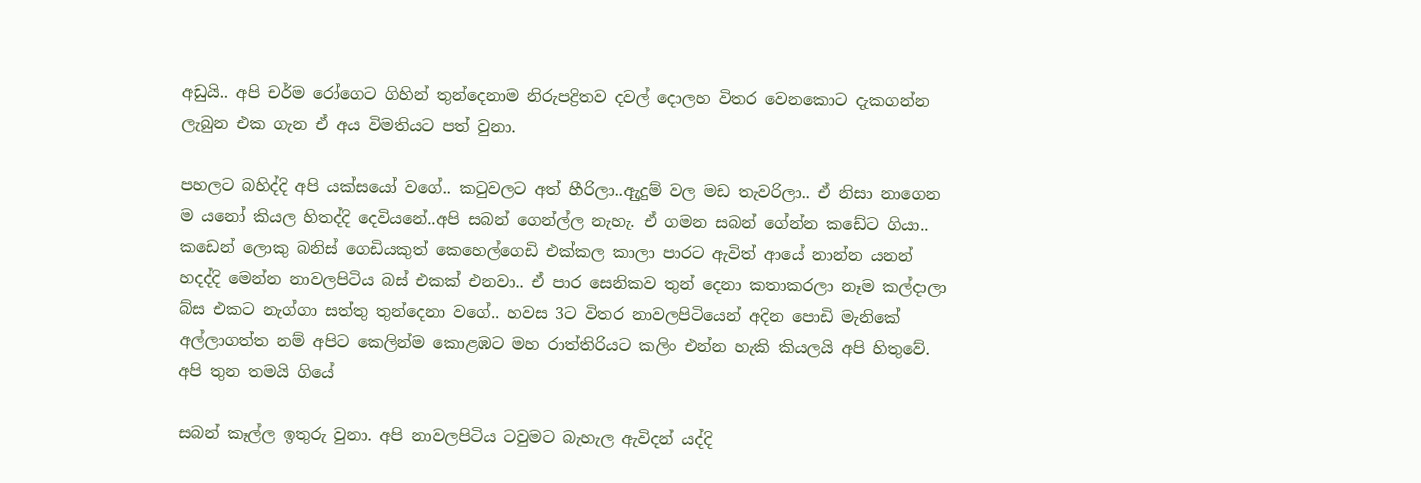අඩුයි.. අපි චර්ම රෝගෙට ගිහින් තුන්දෙනාම නිරුපද්‍රිතව දවල් දොලහ විතර වෙනකොට දැකගන්න ලැබුන එක ගැන ඒ අය විමතියට පත් වුනා.

පහලට බහිද්දි අපි යක්සයෝ වගේ.. කටුවලට අත් හීරිලා..ඇුදුම් වල මඩ තැවරිලා.. ඒ නිසා නාගෙන ම යනෝ කියල හිතද්දි දෙවියනේ..අපි සබන් ගෙන්ල්ල නැහැ. ඒ ගමන සබන් ගේන්න කඩේට ගියා.. කඩෙන් ලොකු බනිස් ගෙඩියකුත් කෙහෙල්ගෙඩි එක්කල කාලා පාරට ඇවිත් ආයේ නාන්න යනන් හදද්දි මෙන්න නාවලපිටිය බස් එකක් එනවා.. ඒ පාර සෙනිකව තුන් දෙනා කතාකරලා නෑම කල්දාලා බ්ස එකට නැග්ගා සත්තු තුන්දෙනා වගේ.. හවස 3ට විතර නාවලපිටියෙන් අදින පොඩි මැනිකේ අල්ලාගත්ත නම් අපිට කෙලින්ම කොළඹට මහ රාත්තිරියට කලිං එන්න හැකි කියලයි අපි හිතුවේ.
අපි තුන තමයි ගියේ

සබන් කෑල්ල ඉතුරු වුනා. අපි නාවලපිටිය ටවුමට බැහැල ඇවිදන් යද්දි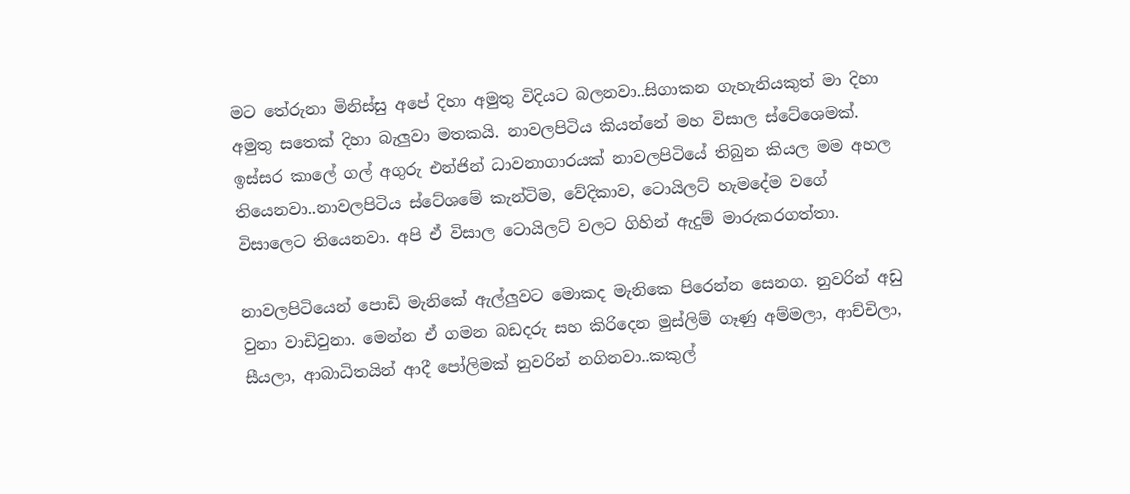මට තේරුනා මිනිස්සු අපේ දිහා අමුතු විදියට බලනවා..සිගාකන ගැහැනියකුත් මා දිහා අමුතු සතෙක් දිහා බැලුවා මතකයි. නාවලපිටිය කියන්නේ මහ විසාල ස්ටේශෙමක්. ඉස්සර කාලේ ගල් අගුරු එන්ජින් ධාවනාගාරයක් නාවලපිටියේ තිබුන කියල මම අහල තියෙනවා..නාවලපිටිය ස්ටේශමේ කැන්ටිම, වේදිකාව, ටොයිලට් හැමදේම වගේ විසාලෙට තියෙනවා. අපි ඒ විසාල ටොයිලට් වලට ගිහින් ඇදුම් මාරුකරගත්තා.

නාවලපිටියෙන් පොඩි මැනිකේ ඇල්ලුවට මොකද මැනිකෙ පිරෙන්න සෙනග. නුවරින් අඩු වුනා වාඩිවුනා. මෙන්න ඒ ගමන බඩදරු සහ කිරිදෙන මුස්ලිම් ගෑණු අම්මලා, ආච්චිලා, සීයලා, ආබාධිතයින් ආදී පෝලිමක් නුවරින් නගිනවා..කකුල්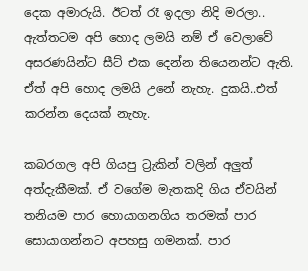දෙක අමාරුයි. ඊටත් රෑ ඉදලා නිදි මරලා.. ඇත්තටම අපි හොද ලමයි නම් ඒ වෙලාවේ අසරණයින්ට සීට් එක දෙන්න තියෙනන්ට ඇති. ඒත් අපි හොද ලමයි උනේ නැහැ. දුකයි..එත් කරන්න දෙයක් නැහැ.

කබරගල අපි ගියපු ට්‍රැකින් වලින් අලුත් අත්දැකීමක්. ඒ වගේම මැතකදි ගිය ඒවයින් තනියම පාර හොයාගනගිය තරමක් පාර සොයාගන්නට අපහසු ගමනක්. පාර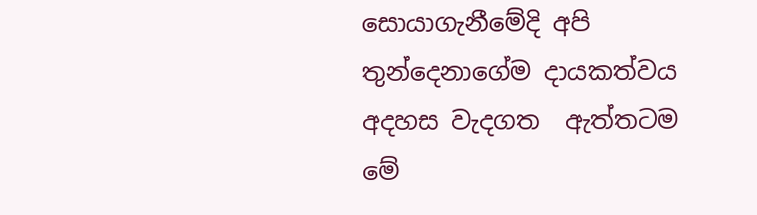සොයාගැනීමේදි අපි තුන්දෙනාගේම දායකත්වය අදහස වැදගත  ඇත්තටම මේ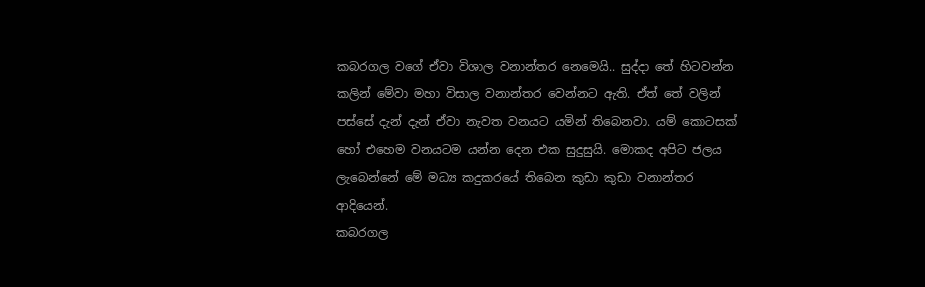කබරගල වගේ ඒවා විශාල වනාන්තර නෙමෙයි.. සුද්දා තේ හිටවන්න කලින් මේවා මහා විසාල වනාන්තර වෙන්නට ඇති. ඒත් තේ වලින් පස්සේ දැන් දැන් ඒවා නැවත වනයට යමින් තිබෙනවා. යම් කොටසක් හෝ එහෙම වනයටම යන්න දෙන එක සුදුසුයි. මොකද අපිට ජලය ලැබෙන්නේ මේ මධ්‍ය කදුකරයේ තිබෙන කුඩා කුඩා වනාන්තර ආදියෙන්.
කබරගල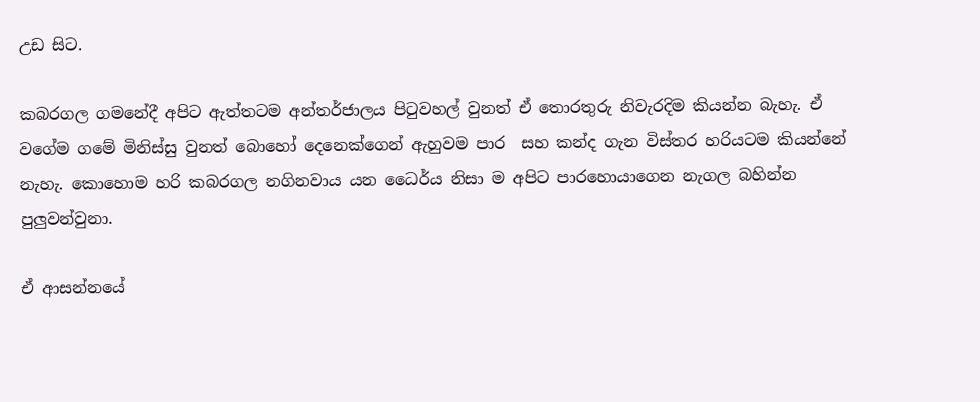උඩ සිට.

කබරගල ගමනේදී අපිට ඇත්තටම අන්තර්ජාලය පිටුවහල් වුනත් ඒ තොරතුරු නිවැරදිම කියන්න බැහැ. ඒ වගේම ගමේ මිනිස්සු වුනත් බොහෝ දෙනෙක්ගෙන් ඇහුවම පාර  සහ කන්ද ගැන විස්තර හරියටම කියන්නේ නැහැ. කොහොම හරි කබරගල නගිනවාය යන ධෛර්ය නිසා ම අපිට පාරහොයාගෙන නැගල බහින්න පුලුවන්වුනා.

ඒ ආසන්නයේ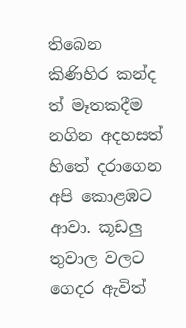තිබෙන කිණිහිර කන්ද ත් මෑතකදීම නගින අදහසත් හිතේ දරාගෙන අපි කොළඹට ආවා. කූඩලු තුවාල වලට ගෙදර ඇවිත්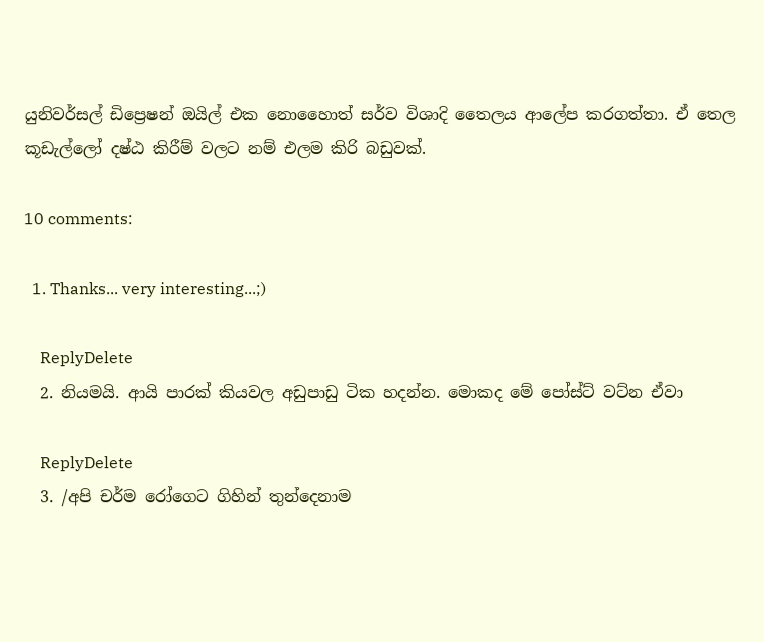යුනිවර්සල් ඩිප්‍රෙෂන් ඔයිල් එක නොහෛාත් සර්ව විශාදි තෛලය ආලේප කරගත්තා. ඒ තෙල කූඩැල්ලෝ දෂ්ඨ කිරීම් වලට නම් එලම කිරි බඩුවක්.

10 comments:

  1. Thanks... very interesting...;)

    ReplyDelete
  2. නියමයි. ආයි පාරක් කියවල අඩුපාඩු ටික හදන්න. මොකද මේ පෝස්ට් වට්න ඒවා

    ReplyDelete
  3. /අපි චර්ම රෝගෙට ගිහින් තුන්දෙනාම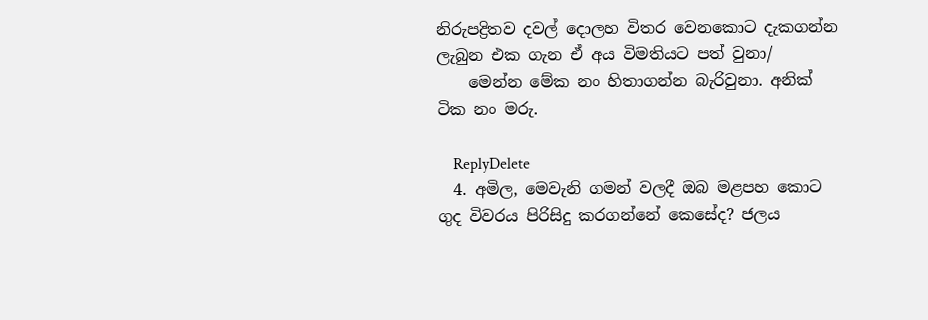නිරුපද්‍රිතව දවල් දොලහ විතර වෙනකොට දැකගන්න ලැබුන එක ගැන ඒ අය විමතියට පත් වුනා/
    මෙන්න මේක නං හිතාගන්න බැරිවුනා. අනික් ටික නං මරු.

    ReplyDelete
  4. අමිල, මෙවැනි ගමන් වලදී ඔබ මළපහ කොට ගුද විවරය පිරිසිදු කරගන්නේ කෙසේද? ජලය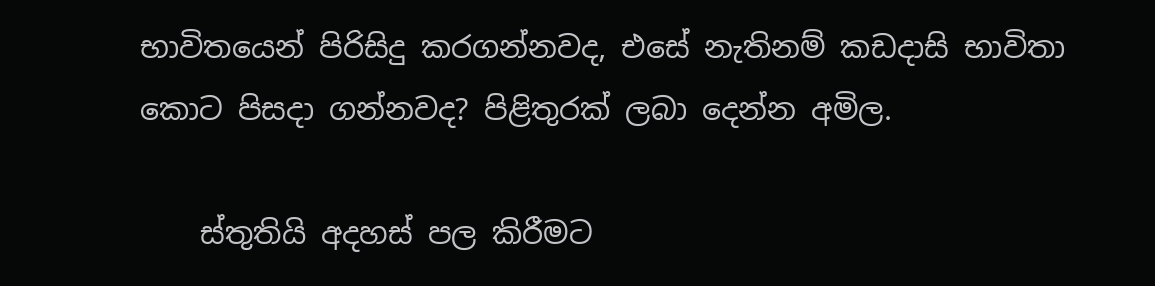භාවිතයෙන් පිරිසිදු කරගන්නවද, එසේ නැතිනම් කඩදාසි භාවිතා කොට පිසදා ගන්නවද? පිළිතුරක් ලබා දෙන්න අමිල.

    ස්තුතියි අදහස් පල කිරීමට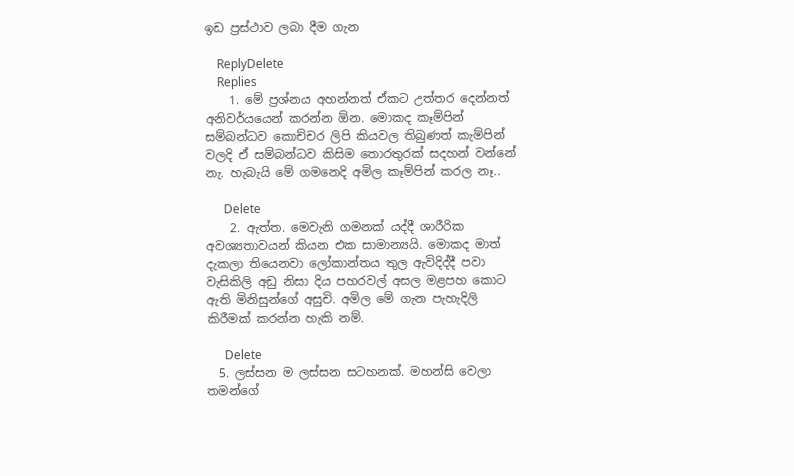ඉඩ ප්‍රස්ථාව ලබා දීම ගැන

    ReplyDelete
    Replies
    1. මේ ප්‍රශ්නය අහන්නත් ඒකට උත්තර දෙන්නත් අනිවර්යයෙන් කරන්න ඕන. මොකද කෑම්පින් සම්බන්ධව කොච්චර ලිපි කියවල තිබුණත් කැම්පින් වලදි ඒ සම්බන්ධව කිසිම තොරතුරක් සදහන් වන්නේ නැ. හැබැයි මේ ගමනෙදි අමිල කෑම්පින් කරල නෑ..

      Delete
    2. ඇත්ත. මෙවැනි ගමනක් යද්දී ශාරීරික අවශ්‍යතාවයන් කියන එක සාමාන්‍යයි. මොකද මාත් දැකලා තියෙනවා ලෝකාන්තය තුල ඇවිදිද්දී පවා වැසිකිලි අඩු නිසා දිය පහරවල් අසල මළපහ කොට ඇති මිනිසුන්ගේ අසුචි. අමිල මේ ගැන පැහැදිලි කිරීමක් කරන්න හැකි නම්.

      Delete
  5. ලස්සන ම ලස්සන සටහනක්. මහන්සි වෙලා තමන්ගේ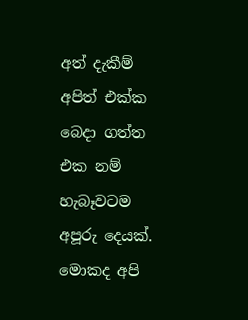අත් දැකීම් අපිත් එක්ක බෙදා ගත්ත එක නම් හැබෑවටම අපූරු දෙයක්. මොකද අපි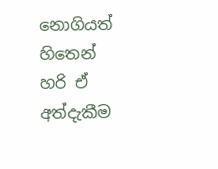නොගියත් හිතෙන් හරි ඒ අත්දැකීම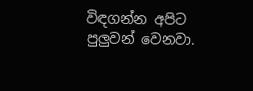විඳගන්න අපිට පුලුවන් වෙනවා.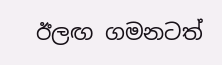ඊලඟ ගමනටත්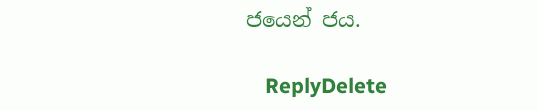ජයෙන් ජය.

    ReplyDelete